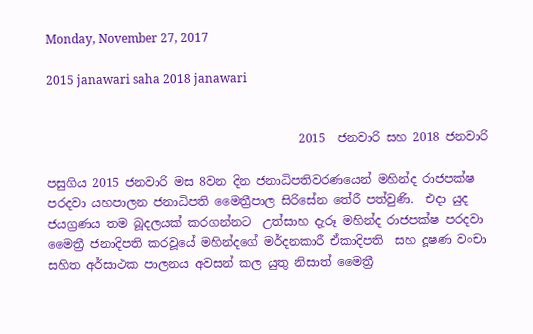Monday, November 27, 2017

2015 janawari saha 2018 janawari


                                          2015  ජනවාරි සහ 2018 ජනවාරි

පසුගිය 2015 ජනවාරි මස 8වන දින ජනාධිපතිවරණයෙන් මහින්ද රාජපක්ෂ පරදවා යහපාලන ජනාධිපති මෛත්‍රීපාල සිරිසේන තේරී පත්වුණි.  එදා යුද ජයග්‍රණය තම බූදලයක් කරගන්නට  උත්සාහ දැරූ මහින්ද රාජපක්ෂ පරදවා මෛත්‍රී ජනාදිපති කරවූයේ මහින්දගේ මර්දනකාරී ඒකාදිපති  සහ දූෂණ වංචා සහිත අර්සාථක පාලනය අවසන් කල යුතු නිසාත් මෛත්‍රී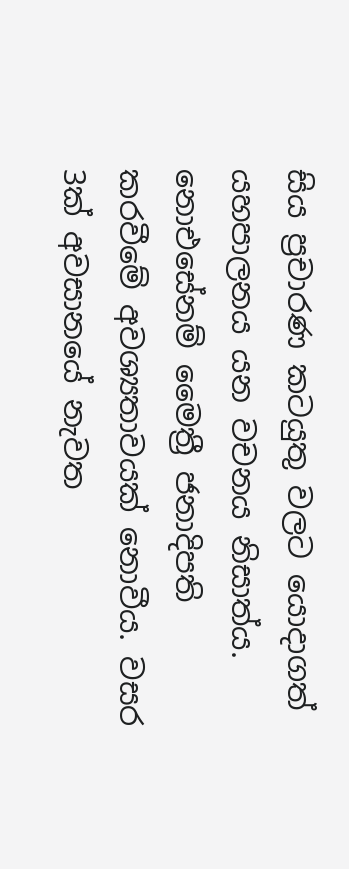සිය ප්‍රචාරණ කටයුතු වලට යොදාගත් යහපාලනය යන වචනය නිසාත්ය. නොඑසේනම් මෛත්‍රී ජනාදිපති කරවීමේ අවශ්‍යතාවයක් නොවීය. වසර 3ක් අවසානයේ නැවත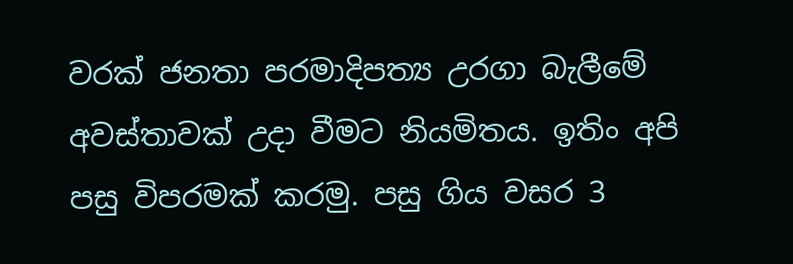වරක් ජනතා පරමාදිපත්‍ය උරගා බැලීමේ අවස්තාවක් උදා වීමට නියමිතය. ඉතිං අපි පසු විපරමක් කරමු. පසු ගිය වසර 3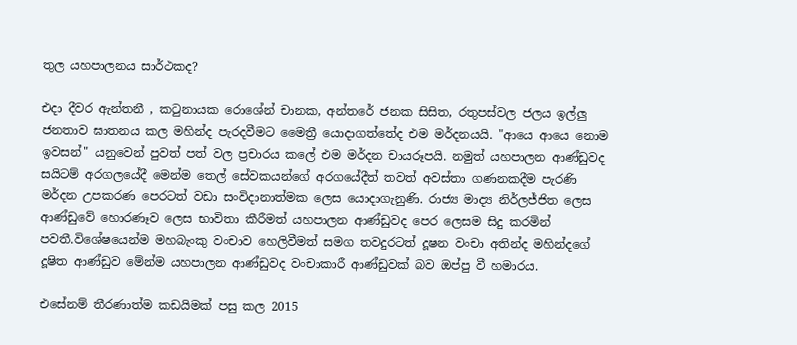තුල යහපාලනය සාර්ථකද?

එදා දීවර ඇන්තනී , කටුනායක රොශේන් චානක, අන්තරේ ජනක සිසිත, රතුපස්වල ජලය ඉල්ලු ජනතාව ඝාතනය කල මහින්ද පැරදවීමට මෛත්‍රී යොදාගත්තේද එම මර්දනයයි. "ආයෙ ආයෙ නොම ඉවසන්" යනුවෙන් පුවත් පත් වල ප්‍රචාරය කලේ එම මර්දන චායරූපයි. නමුත් යහපාලන ආණ්ඩුවද සයිටම් අරගලයේදී මෙන්ම තෙල් සේවකයන්ගේ අරගයේදීත් තවත් අවස්තා ගණනකදීම පැරණි මර්දන උපකරණ පෙරටත් වඩා සංවිදානාත්මක ලෙස යොදාගැනුණි. රාජ්‍ය මාද්‍ය නිර්ලජ්ජිත ලෙස ආණ්ඩුවේ හොරණෑව ලෙස භාවිතා කීරීමත් යහපාලන ආණ්ඩුවද පෙර ලෙසම සිදු කරමින් පවතී.විශේෂයෙන්ම මහබැංකු වංචාව හෙලිවීමත් සමග තවදුරටත් දූෂන වංචා අතින්ද මහින්දගේ දූෂිත ආණ්ඩුව මේන්ම යහපාලන ආණ්ඩුවද වංචාකාරී ආණ්ඩුවක් බව ඔප්පු වී හමාරය.

එසේනම් තීරණාත්ම කඩයිමක් පසු කල 2015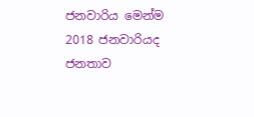ජනවාරිය මෙන්ම 2018 ජනවාරියද ජනතාව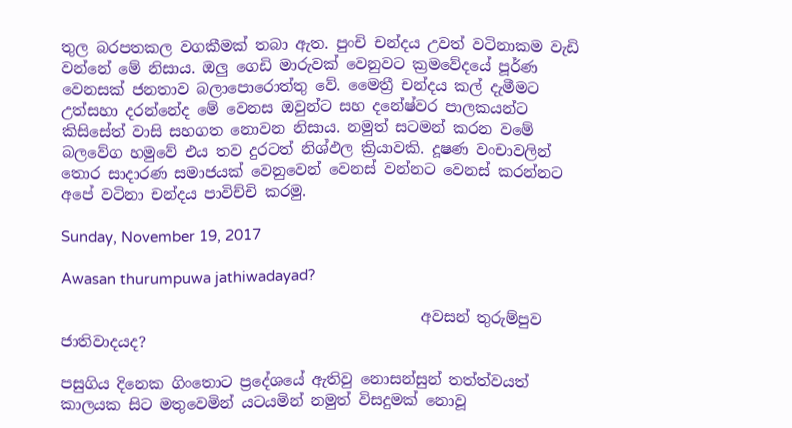තුල බරපතකල වගකීමක් තබා ඇත. පුංචි චන්දය උවත් වටිනාකම වැඩි වන්නේ මේ නිසාය. ඔලු ගෙඩි මාරුවක් වෙනුවට ක්‍රමවේදයේ පූර්ණ වෙනසක් ජනතාව බලාපොරොත්තු වේ. මෛත්‍රී චන්දය කල් දැමීමට උත්සහා දරන්නේද මේ වෙනස ඔවුන්ට සහ දනේෂ්වර පාලකයන්ට කිසිසේත් වාසි සහගත නොවන නිසාය. නමුත් සටමන් කරන වමේ බලවේග හමුවේ එය තව දුරටත් නිශ්ඵල ක්‍රියාවකි. දූෂණ වංචාවලින් තොර සාදාරණ සමාජයක් වෙනුවෙන් වෙනස් වන්නට වෙනස් කරන්නට අපේ වටිනා චන්දය පාවිච්චි කරමු.

Sunday, November 19, 2017

Awasan thurumpuwa jathiwadayad?

                                                අවසන් තුරුම්පුව ජාතිවාදයද?

පසුගිය දිනෙක ගිංතොට ප්‍රදේශයේ ඇතිවු නොසන්සුන් තත්ත්වයත් කාලයක සිට මතුවෙමින් යටයමින් නමුත් විසදුමක් නොවූ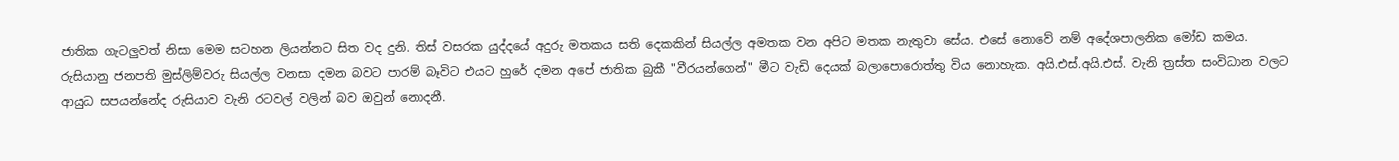ජාතික ගැටලුවත් නිසා මෙම සටහන ලියන්නට සිත වද දුනි. තිස් වසරක යුද්දයේ අදුරු මතකය සති දෙකකින් සියල්ල අමතක වන අපිට මතක නැතුවා සේය. එසේ නොවේ නම් අදේශපාලනික මෝඩ කමය. රුසියානු ජනපති මුස්ලිම්වරු සියල්ල වනසා දමන බවට පාරම් බෑවිට එයට හුරේ දමන අපේ ජාතික බුකී "වීරයන්ගෙන්" මීට වැඩි දෙයක් බලාපොරොත්තු විය නොහැක. අයි.එස්.අයි.එස්. වැනි ත්‍රස්ත සංවිධාන වලට ආයුධ සපයන්නේද රුසියාව වැනි රටවල් වලින් බව ඔවුන් නොදනී.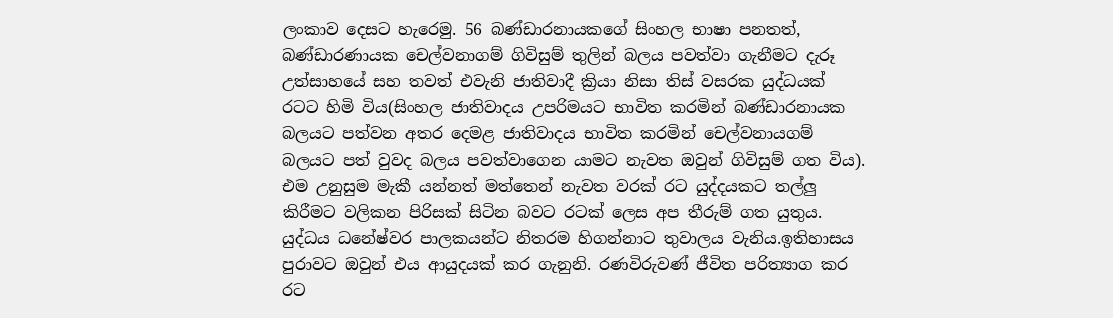ලංකාව දෙසට හැරෙමු. 56 බණ්ඩාරනායකගේ සිංහල භාෂා පනතත්, බණ්ඩාරණායක චෙල්වනාගම් ගිවිසුම් තුලින් බලය පවත්වා ගැනීමට දැරූ උත්සාහයේ සහ තවත් එවැනි ජාතිවාදී ක්‍රියා නිසා තිස් වසරක යුද්ධයක් රටට හිමි විය(සිංහල ජාතිවාදය උපරිමයට භාවිත කරමින් බණ්ඩාරනායක බලයට පත්වන අතර දෙමළ ජාතිවාදය භාවිත කරමින් චෙල්වනායගම් බලයට පත් වුවද බලය පවත්වාගෙන යාමට නැවත ඔවුන් ගිවිසුම් ගත විය). එම උනුසුම මැකී යන්නත් මත්තෙන් නැවත වරක් රට යුද්දයකට තල්ලු කිරීමට වලිකන පිරිසක් සිටින බවට රටක් ලෙස අප තීරුම් ගත යුතුය. යුද්ධය ධනේෂ්වර පාලකයන්ට නිතරම හිගන්නාට තුවාලය වැනිය.ඉතිහාසය පුරාවට ඔවුන් එය ආයුදයක් කර ගැනුනි. රණවිරුවණ් ජීවිත පරිත්‍යාග කර රට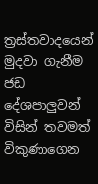ත්‍රස්තවාදයෙන් මුදවා ගැනීම ජඩ දේශපාලුවන් විසින් තවමත් විකුණාගෙන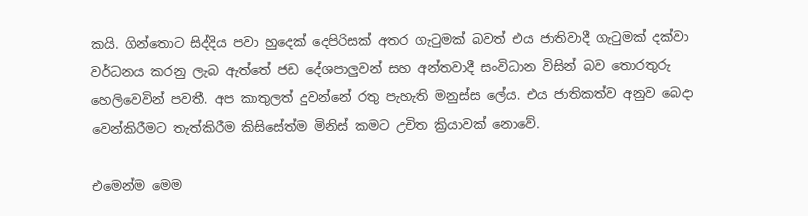කයි. ගින්තොට සිද්දිය පවා හුදෙක් දෙපිරිසක් අතර ගැටුමක් බවත් එය ජාතිවාදී ගැටුමක් දක්වා වර්ධනය කරනු ලැබ ඇත්තේ ජඩ දේශපාලුවන් සහ අන්තවාදී සංවිධාන විසින් බව තොරතුරු හෙලිවෙවින් පවතී. අප කාතුලත් දුවන්නේ රතු පැහැති මනුස්ස ලේය. එය ජාතිකත්ව අනුව බෙදා වෙන්කිරීමට තැත්කිරීම කිසිසේත්ම මිනිස් කමට උචිත ක්‍රියාවක් නොවේ.

එමෙන්ම මෙම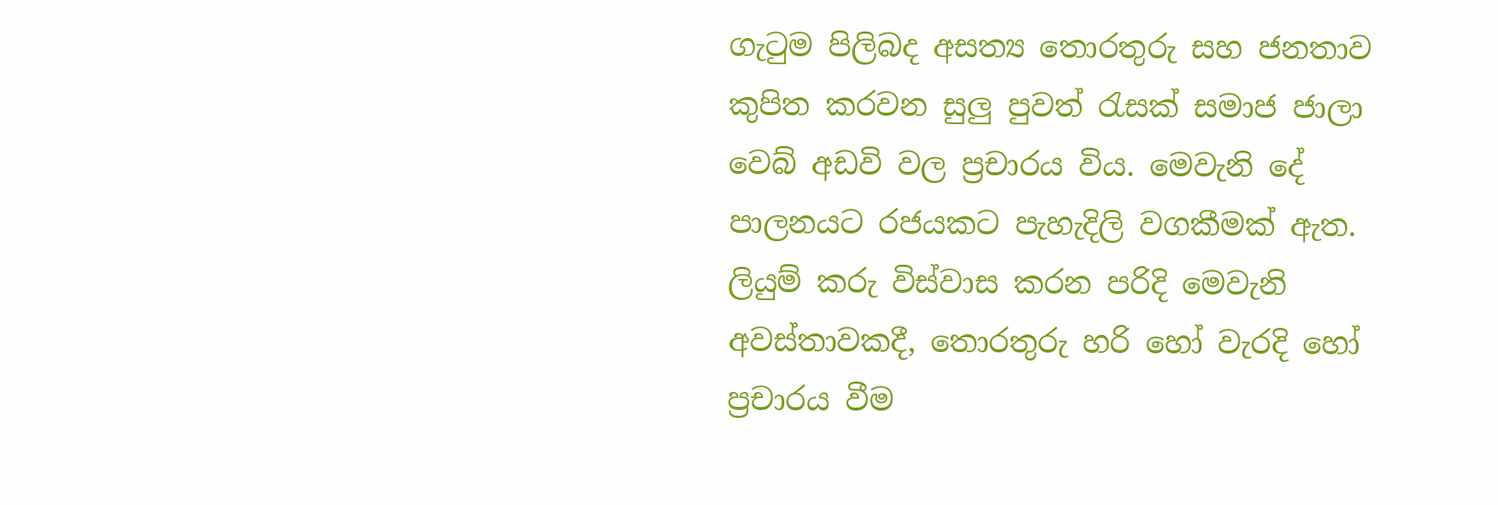ගැටුම පිලිබද අසත්‍ය තොරතුරු සහ ජනතාව කුපිත කරවන සුලු පුවත් රැසක් සමාජ ජාලා වෙබ් අඩවි වල ප්‍රචාරය විය. මෙවැනි දේ පාලනයට රජයකට පැහැදිලි වගකීමක් ඇත. ලියුම් කරු විස්වාස කරන පරිදි මෙවැනි අවස්තාවකදී, තොරතුරු හරි හෝ වැරදි හෝ ප්‍රචාරය වීම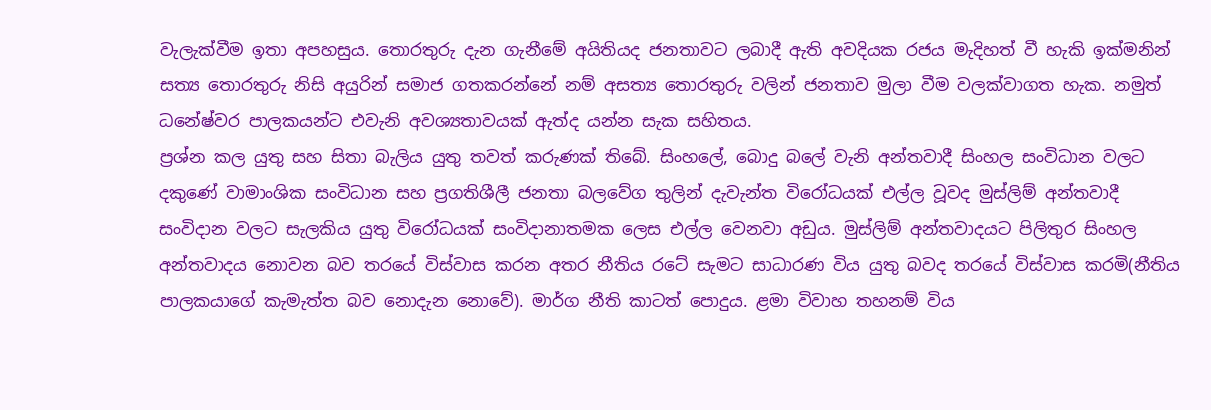වැලැක්වීම ඉතා අපහසුය. තොරතුරු දැන ගැනීමේ අයිතියද ජනතාවට ලබාදී ඇති අවදියක රජය මැදිහත් වී හැකි ඉක්මනින් සත්‍ය තොරතුරු නිසි අයුරින් සමාජ ගතකරන්නේ නම් අසත්‍ය තොරතුරු වලින් ජනතාව මුලා වීම වලක්වාගත හැක. නමුත් ධනේෂ්වර පාලකයන්ට එවැනි අවශ්‍යතාවයක් ඇත්ද යන්න සැක සහිතය.
ප්‍රශ්න කල යුතු සහ සිතා බැලිය යුතු තවත් කරුණක් තිබේ. සිංහලේ, බොදු බලේ වැනි අන්තවාදී සිංහල සංවිධාන වලට දකුණේ වාමාංශික සංවිධාන සහ ප්‍රගතිශීලී ජනතා බලවේග තුලින් දැවැන්ත විරෝධයක් එල්ල වූවද මුස්ලිම් අන්තවාදී සංවිදාන වලට සැලකිය යුතු විරෝධයක් සංවිදානාතමක ලෙස එල්ල වෙනවා අඩුය. මුස්ලිම් අන්තවාදයට පිලිතුර සිංහල අන්තවාදය නොවන බව තරයේ විස්වාස කරන අතර නීතිය රටේ සැමට සාධාරණ විය යුතු බවද තරයේ විස්වාස කරමි(නීතිය පාලකයාගේ කැමැත්ත බව නොදැන නොවේ). මාර්ග නීති කාටත් පොදුය. ළමා විවාහ තහනම් විය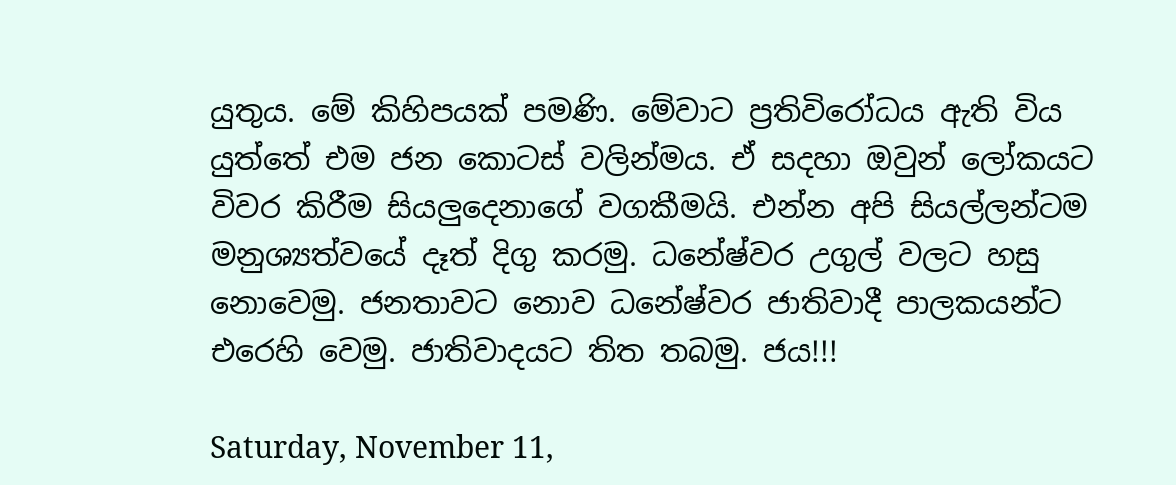යුතුය. මේ කිහිපයක් පමණි. මේවාට ප්‍රතිවිරෝධය ඇති විය යුත්තේ එම ජන කොටස් වලින්මය. ඒ සදහා ඔවුන් ලෝකයට විවර කිරීම සියලුදෙනාගේ වගකීමයි. එන්න අපි සියල්ලන්ටම මනුශ්‍යත්වයේ දෑත් දිගු කරමු. ධනේෂ්වර උගුල් වලට හසු නොවෙමු. ජනතාවට නොව ධනේෂ්වර ජාතිවාදී පාලකයන්ට එරෙහි වෙමු. ජාතිවාදයට තිත තබමු. ජය!!!

Saturday, November 11,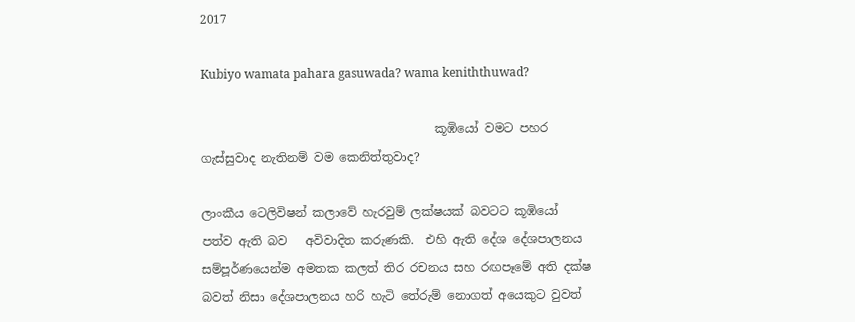2017

Kubiyo wamata pahara gasuwada? wama keniththuwad?

                                       කූඹියෝ වමට පහර ගැස්සුවාද නැතිනම් වම කෙනිත්තුවාද?

ලාංකීය ටෙලිවිෂන් කලාවේ හැරවුම් ලක්ෂයක් බවටට කූඹියෝ පත්ව ඇති බව   අවිවාදිත කරුණකි.  එහි ඇති දේශ දේශපාලනය සම්පූර්ණයෙන්ම අමතක කලත් තිර රචනය සහ රඟපෑමේ අති දක්ෂ බවත් නිසා දේශපාලනය හරි හැටි තේරුම් නොගත් අයෙකුට වුවත්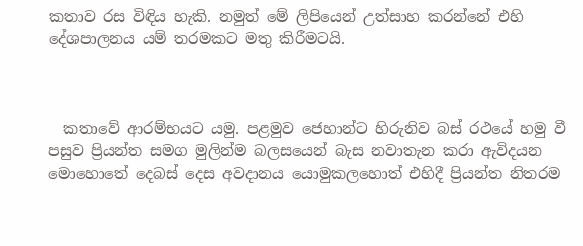කතාව රස විඳිය හැකි. නමුත් මේ ලිපියෙන් උත්සාහ කරන්නේ එහි දේශපාලනය යම් තරමකට මතු කිරීමටයි.



  කතාවේ ආරම්භයට යමු. පළමුව ජෙහාන්ට හිරුනිව බස් රථයේ හමු වී පසුව ප්‍රියන්‍ත සමග මුලින්ම බලසයෙන් බැස නවාතැන කරා ඇවිදයන මොහොතේ දෙබස් දෙස අවදානය යොමුකලහොත් එහිදී ප්‍රියන්ත නිතරම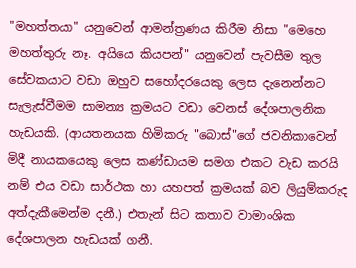"මහත්තයා" යනුවෙන් ආමන්ත්‍රණය කිරීම නිසා "මෙහෙ මහත්තුරු නෑ. අයියෙ කියපන්" යනුවෙන් පැවසීම තුල සේවකයාට වඩා ඔහුව සහෝදරයෙකු ලෙස දැනෙන්නට සැලැස්වීමම සාමන්‍ය ක්‍රමයට වඩා වෙනස් දේශපාලනික හැඩයකි. (ආයතනයක හිමිකරු "බොස්"ගේ ජවනිකාවෙන් මිදී නායකයෙකු ලෙස කණ්ඩායම සමග එකට වැඩ කරයි නම් එය වඩා සාර්ථක හා යහපත් ක්‍රමයක් බව ලියුම්කරුද අත්දැකීමෙන්ම දනී.) එතැන් සිට කතාව වාමාංශික දේශපාලන හැඩයක් ගනී.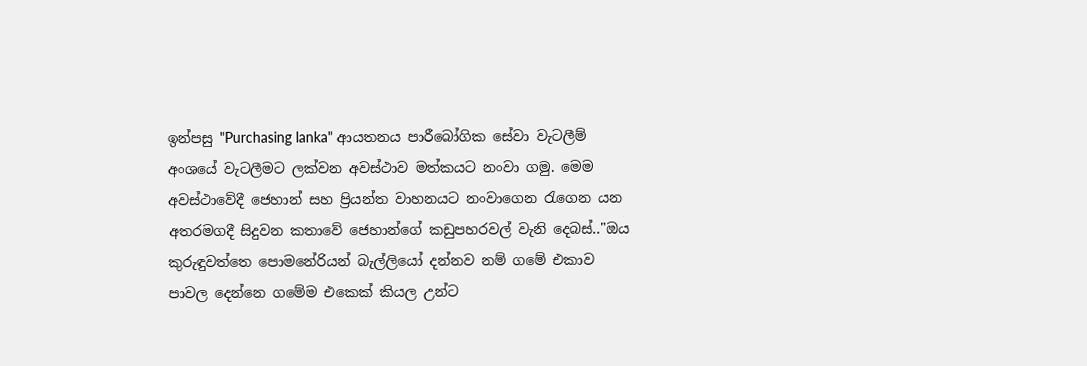ඉන්පසු "Purchasing lanka" ආයතනය පාරීබෝගික සේවා වැටලීම් අංශයේ වැටලීමට ලක්වන අවස්ථාව මත්කයට නංවා ගමු. මෙම අවස්ථාවේදී ජෙහාන් සහ ප්‍රියන්ත වාහනයට නංවාගෙන රැගෙන යන අතරමගදී සිදුවන කතාවේ ජෙහාන්ගේ කඩුපහරවල් වැනි දෙබස්.."ඔය කුරුඳුවත්තෙ පොමනේරියන් බැල්ලියෝ දන්නව නම් ගමේ එකාව පාවල දෙන්නෙ ගමේම එකෙක් කියල උන්ට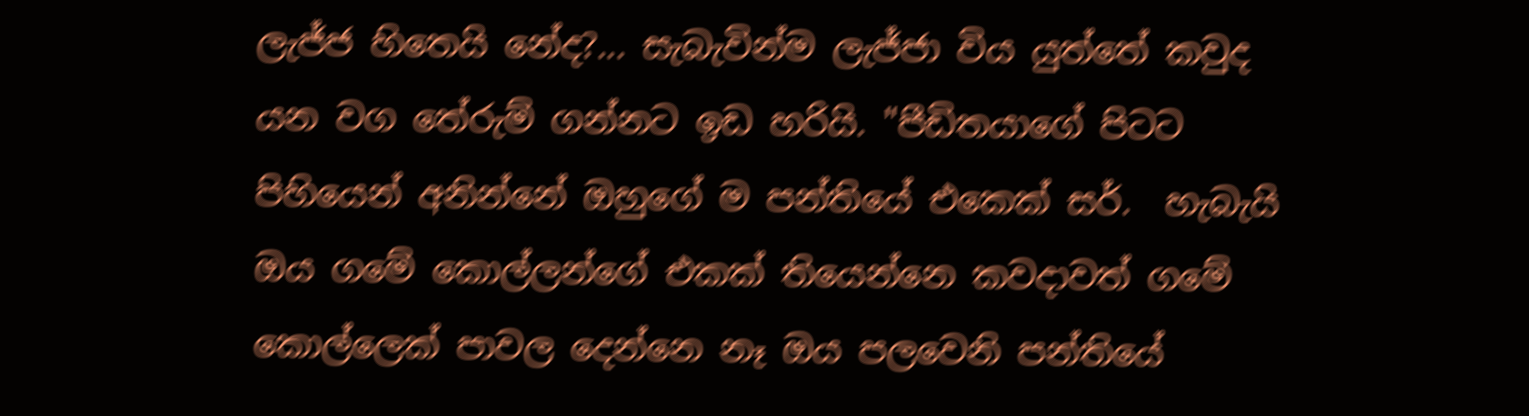ලැජ්ජ හිතෙයි නේද?... සැබැවින්ම ලැජ්ජා විය යුත්තේ කවුද යන වග තේරුම් ගන්නට ඉඩ හරියි. "පීඩිතයාගේ පිටට පිහියෙන් අනින්නේ ඔහුගේ ම පන්තියේ එකෙක් සර්.  හැබැයි ඔය ගමේ කොල්ලන්ගේ එකක් තියෙන්නෙ කවදාවත් ගමේ කොල්ලෙක් පාවල දෙන්නෙ නෑ ඔය පලවෙනි පන්තියේ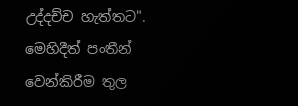උද්දච්ච හැත්තට".  මෙහිදීත් පංතීන් වෙන්කිරීම තුල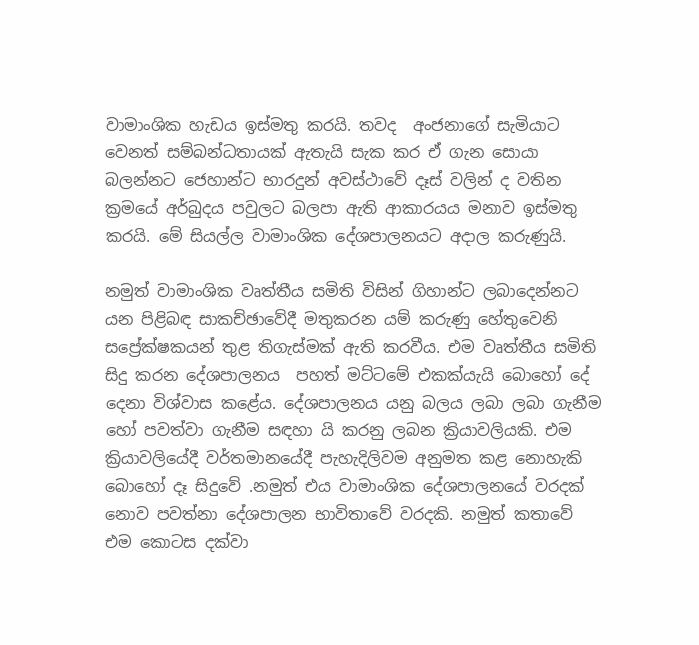වාමාංශික හැඩය ඉස්මතු කරයි. තවද  අංජනාගේ සැමියාට වෙනත් සම්බන්ධතායක් ඇතැයි සැක කර ඒ ගැන සොයා බලන්නට ජෙහාන්ට භාරදුන් අවස්ථාවේ දෑස් වලින් ද වතින ක්‍රමයේ අර්බුදය පවුලට බලපා ඇති ආකාරයය මනාව ඉස්මතු කරයි. මේ සියල්ල වාමාංශික දේශපාලනයට අදාල කරුණුයි.

නමුත් වාමාංශික වෘත්තීය සමිති විසින් ගිහාන්ට ලබාදෙන්නට යන පිළිබඳ සාකච්ඡාවේදී මතුකරන යම් කරුණු හේතුවෙනි සප්‍රේක්ෂකයන් තුළ තිගැස්මක් ඇති කරවීය. එම වෘත්තීය සමිති සිදු කරන දේශපාලනය  පහත් මට්ටමේ එකක්යැයි බොහෝ දේ දෙනා විශ්වාස කළේය. දේශපාලනය යනු බලය ලබා ලබා ගැනීම හෝ පවත්වා ගැනීම සඳහා යි කරනු ලබන ක්‍රියාවලියකි. එම ක්‍රියාවලියේදී වර්තමානයේදී පැහැදිලිවම අනුමත කළ නොහැකි බොහෝ දෑ සිදුවේ .නමුත් එය වාමාංශික දේශපාලනයේ වරදක් නොව පවත්නා දේශපාලන භාවිතාවේ වරදකි. නමුත් කතාවේ එම කොටස දක්වා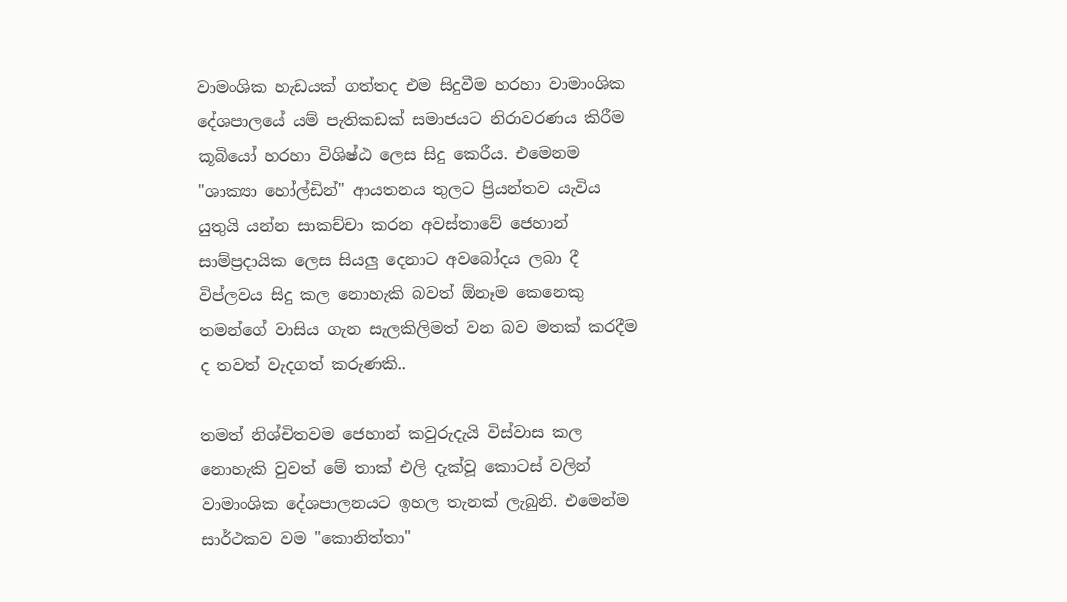වාමංශික හැඩයක් ගත්තද එම සිදුවීම හරහා වාමාංශික දේශපාලයේ යම් පැතිකඩක් සමාජයට නිරාවරණය කිරීම කූබියෝ හරහා විශිෂ්ඨ ලෙස සිදු කෙරීය. එමෙනම "ශාක්‍යා හෝල්ඩින්" ආයතනය තුලට ප්‍රියන්තව යැවිය යුතුයි යන්න සාකච්චා කරන අවස්තාවේ ජෙහාන් සාම්ප්‍රදායික ලෙස සියලු දෙනාට අවබෝදය ලබා දී විප්ලවය සිදු කල නොහැකි බවත් ඕනෑම කෙනෙකු තමන්ගේ වාසිය ගැන සැලකිලිමත් වන බව මතක් කරදීම ද තවත් වැදගත් කරුණකි..

තමත් නිශ්චිතවම ජෙහාන් කවුරුදැයි විස්වාස කල නොහැකි වුවත් මේ තාක් එලි දැක්වූ කොටස් වලින් වාමාංශික දේශපාලනයට ඉහල තැනක් ලැබුනි. එමෙන්ම සාර්ථකව වම "කොනිත්තා"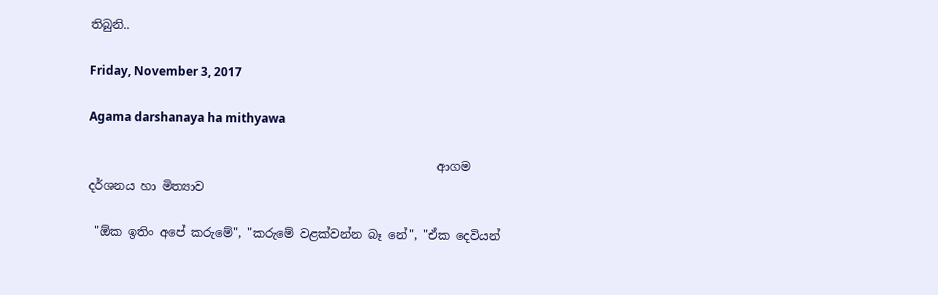තිබුනි..

Friday, November 3, 2017

Agama darshanaya ha mithyawa

                                                          ආගම  දර්ශනය හා මිත්‍යාව

 "ඕක ඉතිං අපේ කරුමේ", "කරුමේ වළක්වන්න බෑ නේ", "ඒක දෙවියන්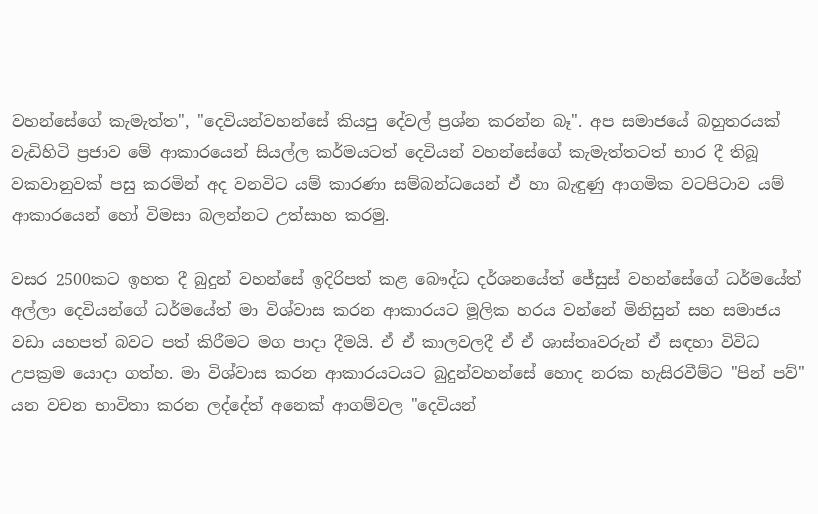වහන්සේගේ කැමැත්ත", "දෙවියන්වහන්සේ කියපු දේවල් ප්‍රශ්න කරන්න බෑ". අප සමාජයේ බහුතරයක් වැඩිහිටි ප්‍රජාව මේ ආකාරයෙන් සියල්ල කර්මයටත් දෙවියන් වහන්සේගේ කැමැත්තටත් භාර දී තිබූ වකවානුවක් පසු කරමින් අද වනවිට යම් කාරණා සම්බන්ධයෙන් ඒ හා බැඳුණු ආගමික වටපිටාව යම් ආකාරයෙන් හෝ විමසා බලන්නට උත්සාහ කරමු.

වසර 2500කට ඉහත දී බුදුන් වහන්සේ ඉදිරිපත් කළ බෞද්ධ දර්ශනයේත් ජේසුස් වහන්සේගේ ධර්මයේත් අල්ලා දෙවියන්ගේ ධර්මයේත් මා විශ්වාස කරන ආකාරයට මූලික හරය වන්නේ මිනිසුන් සහ සමාජය වඩා යහපත් බවට පත් කිරීමට මග පාදා දීමයි. ඒ ඒ කාලවලදී ඒ ඒ ශාස්තෘවරුන් ඒ සඳහා විවිධ උපක්‍රම යොදා ගත්හ. මා විශ්වාස කරන ආකාරයටයට බුදුන්වහන්සේ හොද නරක හැසිරවීම්ට "පින් පව්" යන වචන භාවිතා කරන ලද්දේත් අනෙක් ආගම්වල "දෙවියන්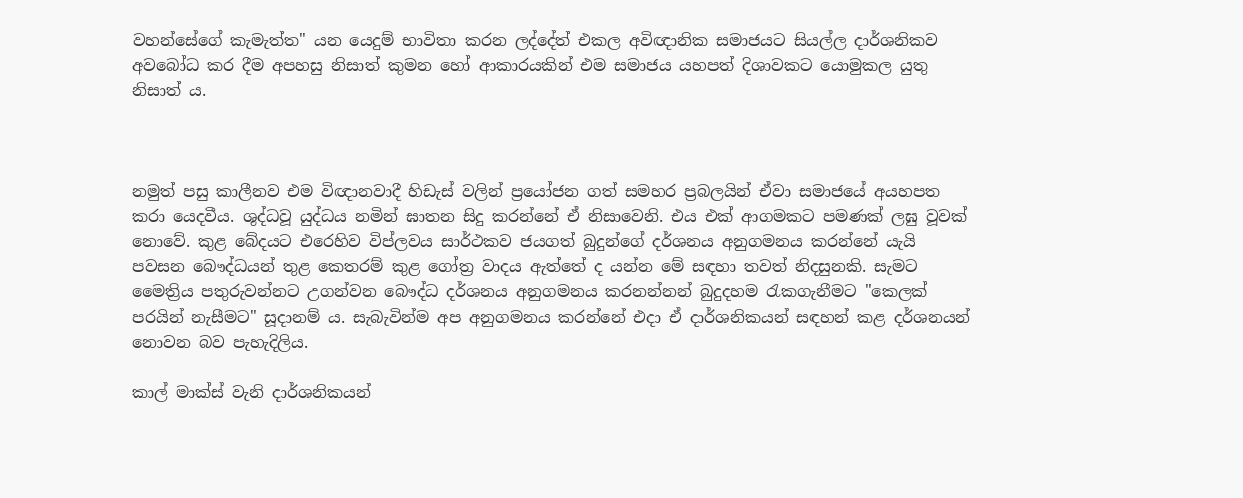වහන්සේගේ කැමැත්ත" යන යෙදුම් භාවිතා කරන ලද්දේත් එකල අවිඥානික සමාජයට සියල්ල දාර්ශනිකව අවබෝධ කර දීම අපහසු නිසාත් කුමන හෝ ආකාරයකින් එම සමාජය යහපත් දිශාවකට යොමුකල යුතු නිසාත් ය.



නමුත් පසු කාලීනව එම විඥානවාදී හිඩැස් වලින් ප්‍රයෝජන ගත් සමහර ප්‍රබලයින් ඒවා සමාජයේ අයහපත කරා යෙදවීය. ශුද්ධවූ යුද්ධය නමින් ඝාතන සිදු කරන්නේ ඒ නිසාවෙනි. එය එක් ආගමකට පමණක් ලඝු වූවක් නොවේ. කුළ බේදයට එරෙහිව විප්ලවය සාර්ථකව ජයගත් බුදුන්ගේ දර්ශනය අනුගමනය කරන්නේ යැයි පවසන බෞද්ධයන් තුළ කෙතරම් කුළ ගෝත්‍ර වාදය ඇත්තේ ද යන්න මේ සඳහා තවත් නිදසුනකි. සැමට මෛත්‍රිය පතුරුවන්නට උගන්වන බෞද්ධ දර්ශනය අනුගමනය කරනන්නන් බුදුදහම රැකගැනීමට "කෙලක් පරයින් නැසීමට" සූදානම් ය. සැබැවින්ම අප අනුගමනය කරන්නේ එදා ඒ දාර්ශනිකයන් සඳහන් කළ දර්ශනයන් නොවන බව පැහැදිලිය.

කාල් මාක්ස් වැනි දාර්ශනිකයන්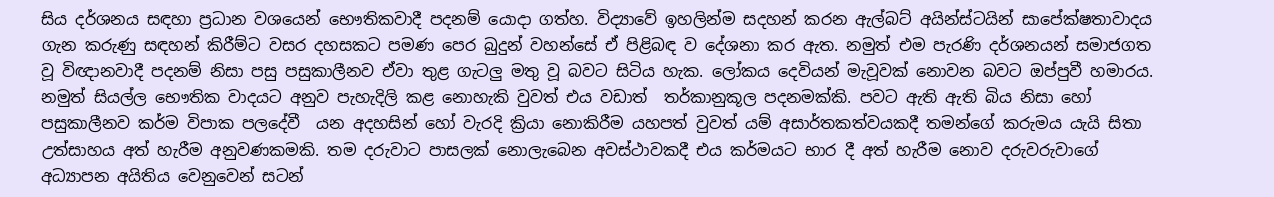සිය දර්ශනය සඳහා ප්‍රධාන වශයෙන් භෞතිකවාදී පදනම් යොදා ගත්හ. විද්‍යාවේ ඉහලින්ම සදහන් කරන ඇල්බට් අයින්ස්ටයින් සාපේක්ෂතාවාදය ගැන කරුණු සඳහන් කිරීම්ට වසර දහසකට පමණ පෙර බුදුන් වහන්සේ ඒ පිළිබඳ ව දේශනා කර ඇත. නමුත් එම පැරණි දර්ශනයන් සමාජගත වූ විඥානවාදී පදනම් නිසා පසු පසුකාලීනව ඒවා තුළ ගැටලු මතු වූ බවට සිටිය හැක. ලෝකය දෙවියන් මැවූවක් නොවන බවට ඔප්පුවී හමාරය. නමුත් සියල්ල භෞතික වාදයට අනුව පැහැදිලි කළ නොහැකි වුවත් එය වඩාත්  තර්කානුකූල පදනමක්කි. පවට ඇති ඇති බිය නිසා හෝ පසුකාලීනව කර්ම විපාක පලදේවී  යන අදහසින් හෝ වැරදි ක්‍රියා නොකිරීම යහපත් වුවත් යම් අසාර්තකත්වයකදී තමන්ගේ කරුමය යැයි සිතා උත්සාහය අත් හැරීම අනුවණකමකි. තම දරුවාට පාසලක් නොලැබෙන අවස්ථාවකදී එය කර්මයට භාර දී අත් හැරීම නොව දරුවරුවාගේ අධ්‍යාපන අයිතිය වෙනුවෙන් සටන්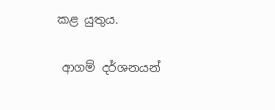කළ යුතුය.

 ආගම් දර්ශනයන්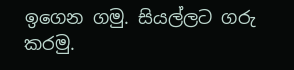ඉගෙන ගමු. සියල්ලට ගරු කරමු.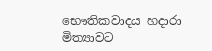භෞතිකවාදය හදාරා මිත්‍යාවට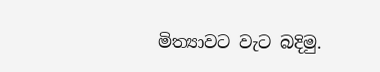මිත්‍යාවට වැට බදිමු.